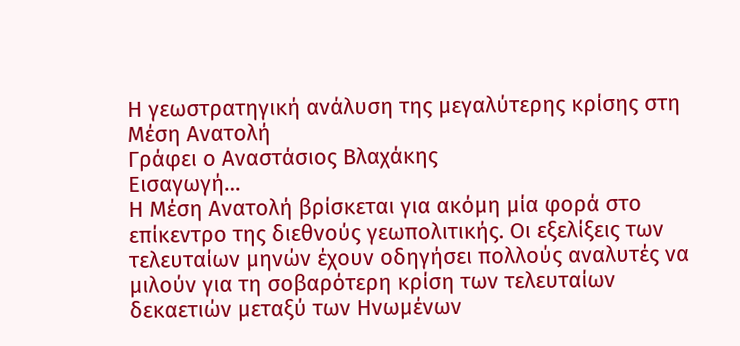Η γεωστρατηγική ανάλυση της μεγαλύτερης κρίσης στη Μέση Ανατολή
Γράφει ο Αναστάσιος Βλαχάκης
Εισαγωγή…
Η Μέση Ανατολή βρίσκεται για ακόμη μία φορά στο επίκεντρο της διεθνούς γεωπολιτικής. Οι εξελίξεις των τελευταίων μηνών έχουν οδηγήσει πολλούς αναλυτές να μιλούν για τη σοβαρότερη κρίση των τελευταίων δεκαετιών μεταξύ των Ηνωμένων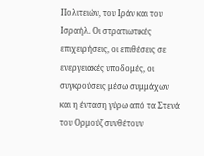Πολιτειών, του Ιράν και του Ισραήλ. Οι στρατιωτικές επιχειρήσεις, οι επιθέσεις σε ενεργειακές υποδομές, οι συγκρούσεις μέσω συμμάχων και η ένταση γύρω από τα Στενά του Ορμούζ συνθέτουν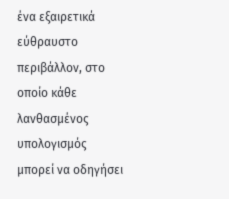ένα εξαιρετικά εύθραυστο περιβάλλον, στο οποίο κάθε λανθασμένος υπολογισμός μπορεί να οδηγήσει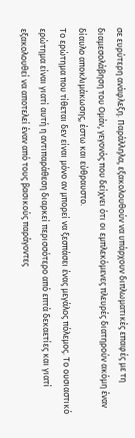σε ευρύτερη ανάφλεξη. Παράλληλα, εξακολουθούν να υπάρχουν διπλωματικές επαφές με τη διαμεσολάβηση του Ομάν, γεγονός που δείχνει ότι οι εμπλεκόμενες πλευρές διατηρούν ακόμη έναν δίαυλο αποκλιμάκωσης, έστω και εύθραυστο.
Το ερώτημα που τίθεται δεν είναι μόνο αν μπορεί να ξεσπάσει ένας μεγάλος πόλεμος. Το ουσιαστικό ερώτημα είναι γιατί αυτή η αντιπαράθεση διαρκεί περισσότερο από επτά δεκαετίες και γιατί εξακολουθεί να αποτελεί έναν από τους βασικούς παράγοντες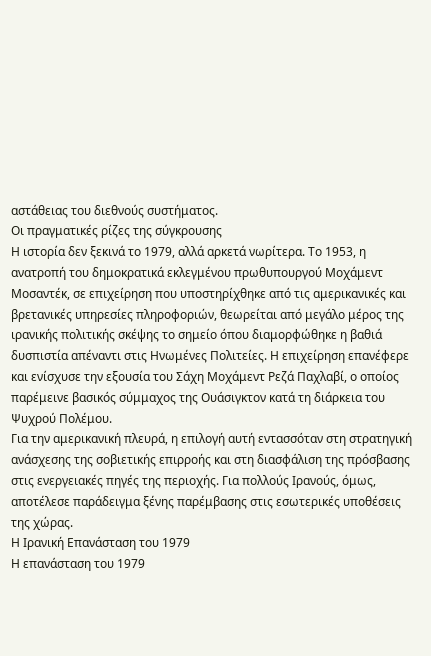αστάθειας του διεθνούς συστήματος.
Οι πραγματικές ρίζες της σύγκρουσης
Η ιστορία δεν ξεκινά το 1979, αλλά αρκετά νωρίτερα. Το 1953, η ανατροπή του δημοκρατικά εκλεγμένου πρωθυπουργού Μοχάμεντ Μοσαντέκ, σε επιχείρηση που υποστηρίχθηκε από τις αμερικανικές και βρετανικές υπηρεσίες πληροφοριών, θεωρείται από μεγάλο μέρος της ιρανικής πολιτικής σκέψης το σημείο όπου διαμορφώθηκε η βαθιά δυσπιστία απέναντι στις Ηνωμένες Πολιτείες. Η επιχείρηση επανέφερε και ενίσχυσε την εξουσία του Σάχη Μοχάμεντ Ρεζά Παχλαβί, ο οποίος παρέμεινε βασικός σύμμαχος της Ουάσιγκτον κατά τη διάρκεια του Ψυχρού Πολέμου.
Για την αμερικανική πλευρά, η επιλογή αυτή εντασσόταν στη στρατηγική ανάσχεσης της σοβιετικής επιρροής και στη διασφάλιση της πρόσβασης στις ενεργειακές πηγές της περιοχής. Για πολλούς Ιρανούς, όμως, αποτέλεσε παράδειγμα ξένης παρέμβασης στις εσωτερικές υποθέσεις της χώρας.
Η Ιρανική Επανάσταση του 1979
Η επανάσταση του 1979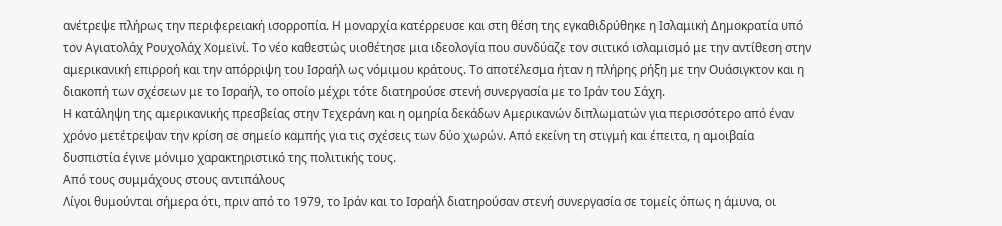ανέτρεψε πλήρως την περιφερειακή ισορροπία. Η μοναρχία κατέρρευσε και στη θέση της εγκαθιδρύθηκε η Ισλαμική Δημοκρατία υπό τον Αγιατολάχ Ρουχολάχ Χομεϊνί. Το νέο καθεστώς υιοθέτησε μια ιδεολογία που συνδύαζε τον σιιτικό ισλαμισμό με την αντίθεση στην αμερικανική επιρροή και την απόρριψη του Ισραήλ ως νόμιμου κράτους. Το αποτέλεσμα ήταν η πλήρης ρήξη με την Ουάσιγκτον και η διακοπή των σχέσεων με το Ισραήλ, το οποίο μέχρι τότε διατηρούσε στενή συνεργασία με το Ιράν του Σάχη.
Η κατάληψη της αμερικανικής πρεσβείας στην Τεχεράνη και η ομηρία δεκάδων Αμερικανών διπλωματών για περισσότερο από έναν χρόνο μετέτρεψαν την κρίση σε σημείο καμπής για τις σχέσεις των δύο χωρών. Από εκείνη τη στιγμή και έπειτα, η αμοιβαία δυσπιστία έγινε μόνιμο χαρακτηριστικό της πολιτικής τους.
Από τους συμμάχους στους αντιπάλους
Λίγοι θυμούνται σήμερα ότι, πριν από το 1979, το Ιράν και το Ισραήλ διατηρούσαν στενή συνεργασία σε τομείς όπως η άμυνα, οι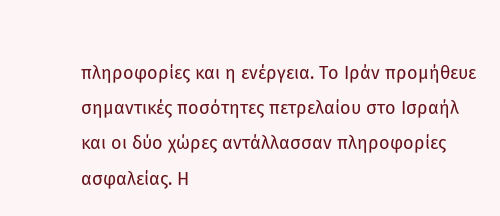πληροφορίες και η ενέργεια. Το Ιράν προμήθευε σημαντικές ποσότητες πετρελαίου στο Ισραήλ και οι δύο χώρες αντάλλασσαν πληροφορίες ασφαλείας. Η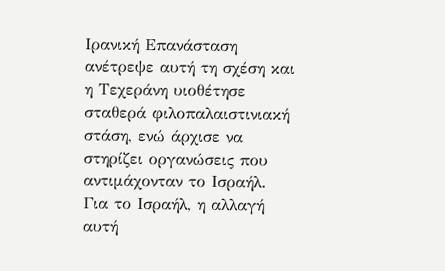Ιρανική Επανάσταση ανέτρεψε αυτή τη σχέση και η Τεχεράνη υιοθέτησε σταθερά φιλοπαλαιστινιακή στάση, ενώ άρχισε να στηρίζει οργανώσεις που αντιμάχονταν το Ισραήλ.
Για το Ισραήλ, η αλλαγή αυτή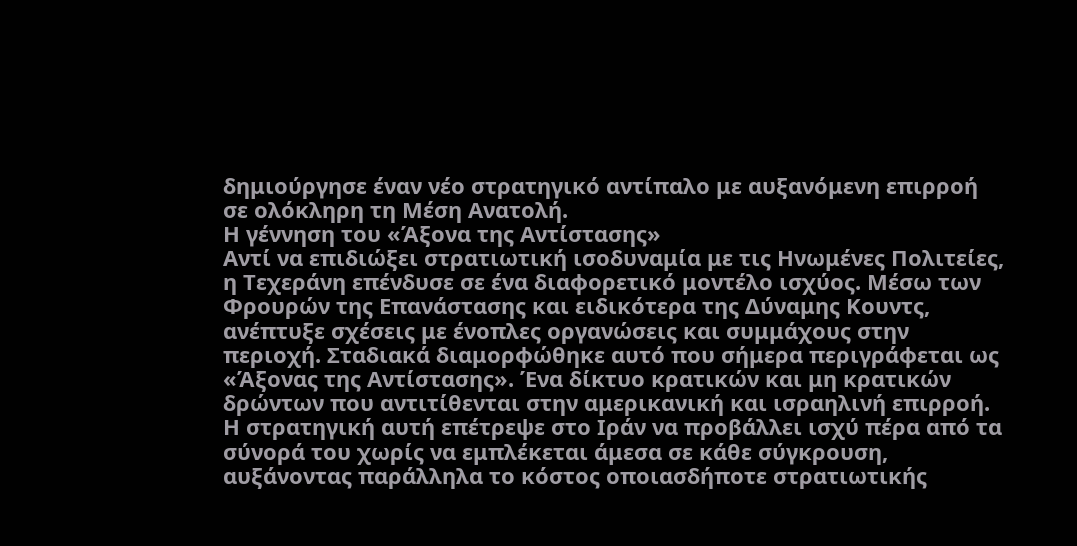δημιούργησε έναν νέο στρατηγικό αντίπαλο με αυξανόμενη επιρροή σε ολόκληρη τη Μέση Ανατολή.
Η γέννηση του «Άξονα της Αντίστασης»
Αντί να επιδιώξει στρατιωτική ισοδυναμία με τις Ηνωμένες Πολιτείες, η Τεχεράνη επένδυσε σε ένα διαφορετικό μοντέλο ισχύος. Μέσω των Φρουρών της Επανάστασης και ειδικότερα της Δύναμης Κουντς, ανέπτυξε σχέσεις με ένοπλες οργανώσεις και συμμάχους στην περιοχή. Σταδιακά διαμορφώθηκε αυτό που σήμερα περιγράφεται ως «Άξονας της Αντίστασης». Ένα δίκτυο κρατικών και μη κρατικών δρώντων που αντιτίθενται στην αμερικανική και ισραηλινή επιρροή.
Η στρατηγική αυτή επέτρεψε στο Ιράν να προβάλλει ισχύ πέρα από τα σύνορά του χωρίς να εμπλέκεται άμεσα σε κάθε σύγκρουση, αυξάνοντας παράλληλα το κόστος οποιασδήποτε στρατιωτικής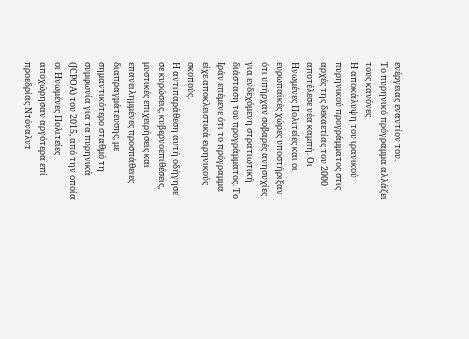ενέργειας εναντίον του.
Το πυρηνικό πρόγραμμα αλλάζει τους κανόνες
Η αποκάλυψη του ιρανικού πυρηνικού προγράμματος στις αρχές της δεκαετίας του 2000 αποτέλεσε νέα καμπή. Οι Ηνωμένες Πολιτείες και οι ευρωπαϊκές χώρες υποστήριξαν ότι υπήρχαν σοβαρές ανησυχίες για ενδεχόμενη στρατιωτική διάσταση του προγράμματος. Το Ιράν επέμενε ότι το πρόγραμμα είχε αποκλειστικά ειρηνικούς σκοπούς.
Η αντιπαράθεση αυτή οδήγησε σε κυρώσεις, κυβερνοεπιθέσεις, μυστικές επιχειρήσεις και επανειλημμένες προσπάθειες διαπραγμάτευσης, με σημαντικότερο σταθμό τη συμφωνία για τα πυρηνικά (JCPOA) του 2015, από την οποία οι Ηνωμένες Πολιτείες αποχώρησαν αργότερα επί προεδρίας Ντόναλντ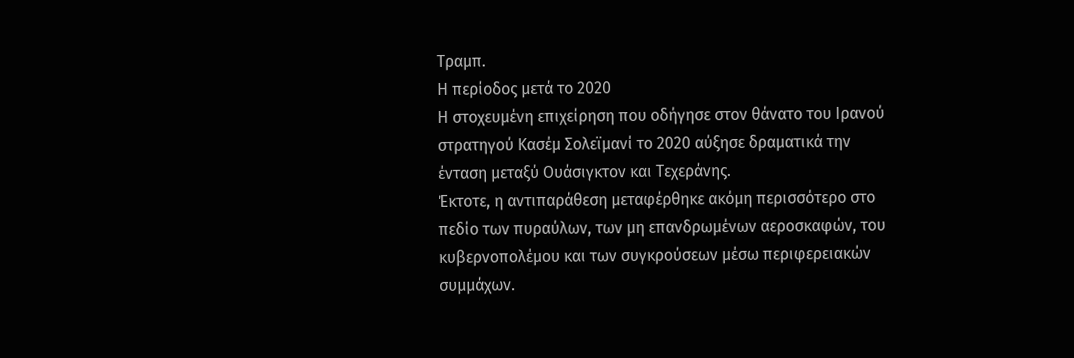Τραμπ.
Η περίοδος μετά το 2020
Η στοχευμένη επιχείρηση που οδήγησε στον θάνατο του Ιρανού στρατηγού Κασέμ Σολεϊμανί το 2020 αύξησε δραματικά την ένταση μεταξύ Ουάσιγκτον και Τεχεράνης.
Έκτοτε, η αντιπαράθεση μεταφέρθηκε ακόμη περισσότερο στο πεδίο των πυραύλων, των μη επανδρωμένων αεροσκαφών, του κυβερνοπολέμου και των συγκρούσεων μέσω περιφερειακών συμμάχων.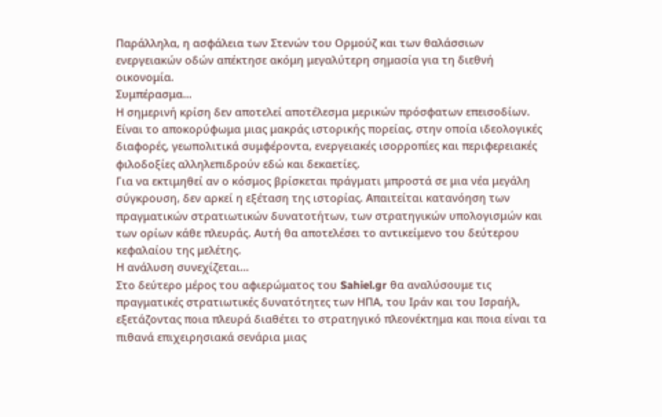Παράλληλα, η ασφάλεια των Στενών του Ορμούζ και των θαλάσσιων ενεργειακών οδών απέκτησε ακόμη μεγαλύτερη σημασία για τη διεθνή οικονομία.
Συμπέρασμα…
Η σημερινή κρίση δεν αποτελεί αποτέλεσμα μερικών πρόσφατων επεισοδίων. Είναι το αποκορύφωμα μιας μακράς ιστορικής πορείας, στην οποία ιδεολογικές διαφορές, γεωπολιτικά συμφέροντα, ενεργειακές ισορροπίες και περιφερειακές φιλοδοξίες αλληλεπιδρούν εδώ και δεκαετίες.
Για να εκτιμηθεί αν ο κόσμος βρίσκεται πράγματι μπροστά σε μια νέα μεγάλη σύγκρουση, δεν αρκεί η εξέταση της ιστορίας. Απαιτείται κατανόηση των πραγματικών στρατιωτικών δυνατοτήτων, των στρατηγικών υπολογισμών και των ορίων κάθε πλευράς. Αυτή θα αποτελέσει το αντικείμενο του δεύτερου κεφαλαίου της μελέτης.
Η ανάλυση συνεχίζεται…
Στο δεύτερο μέρος του αφιερώματος του Sahiel.gr θα αναλύσουμε τις πραγματικές στρατιωτικές δυνατότητες των ΗΠΑ, του Ιράν και του Ισραήλ, εξετάζοντας ποια πλευρά διαθέτει το στρατηγικό πλεονέκτημα και ποια είναι τα πιθανά επιχειρησιακά σενάρια μιας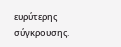ευρύτερης σύγκρουσης.